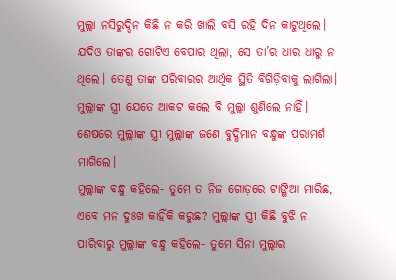ମୁଲ୍ଲା ନସିରୁଦ୍ଦିନ କିଛି ନ କରି ଖାଲି ବସି ରହି ଦିନ କାଟୁଥିଲେ। ଯଦିଓ ତାଙ୍କର ଗୋଟିଏ ବେପାର ଥିଲା, ସେ ତା’ର ଧାର ଧାରୁ ନ ଥିଲେ। ତେଣୁ ତାଙ୍କ ପରିବାରର ଆର୍ଥିକ ସ୍ଥିତି ବିଗିଡ଼ିବାକୁ ଲାଗିଲା। ମୁଲ୍ଲାଙ୍କ ସ୍ତ୍ରୀ ଯେତେ ଆକଟ କଲେ ବି ମୁଲ୍ଲା ଶୁଣିଲେ ନାହିଁ। ଶେଷରେ ମୁଲ୍ଲାଙ୍କ ସ୍ତ୍ରୀ ମୁଲ୍ଲାଙ୍କ ଜଣେ ବୁଦ୍ଧିମାନ ବନ୍ଧୁଙ୍କ ପରାମର୍ଶ ମାଗିଲେ।
ମୁଲ୍ଲାଙ୍କ ବନ୍ଧୁ କହିଲେ- ତୁମେ ତ ନିଜ ଗୋଡ଼ରେ ଟାଙ୍ଗିଆ ମାରିଛ, ଏବେ ମନ ଦୁଃଖ କାହିଁକି କରୁଛ? ମୁଲ୍ଲାଙ୍କ ସ୍ତ୍ରୀ କିଛି ବୁଝି ନ ପାରିବାରୁ ମୁଲ୍ଲାଙ୍କ ବନ୍ଧୁ କହିଲେ- ତୁମେ ସିନା ମୁଲ୍ଲାର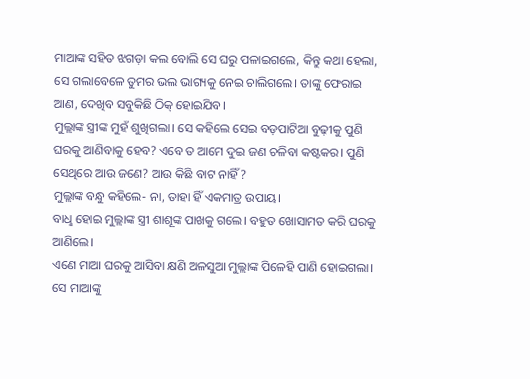ମାଆଙ୍କ ସହିତ ଝଗଡ଼ା କଲ ବୋଲି ସେ ଘରୁ ପଳାଇଗଲେ, କିନ୍ତୁ କଥା ହେଲା, ସେ ଗଲାବେଳେ ତୁମର ଭଲ ଭାଗ୍ୟକୁ ନେଇ ଚାଲିଗଲେ। ତାଙ୍କୁ ଫେରାଇ ଆଣ, ଦେଖିବ ସବୁକିଛି ଠିକ୍‌ ହୋଇଯିବ।
ମୁଲ୍ଲାଙ୍କ ସ୍ତ୍ରୀଙ୍କ ମୁହଁ ଶୁଖିଗଲା। ସେ କହିଲେ ସେଇ ବଡ଼ପାଟିଆ ବୁଢ଼ୀକୁ ପୁଣି ଘରକୁ ଆଣିବାକୁ ହେବ? ଏବେ ତ ଆମେ ଦୁଇ ଜଣ ଚଳିବା‌ କଷ୍ଟକର। ପୁଣି ସେଥିରେ ଆଉ ଜଣେ? ଆଉ କିଛି ବାଟ ନାହିଁ?
ମୁଲ୍ଲାଙ୍କ ବନ୍ଧୁ କହିଲେ- ନା, ତାହା ହିଁ ଏକମାତ୍ର ଉପାୟ।
ବାଧୢ ହୋଇ ମୁଲ୍ଲାଙ୍କ ସ୍ତ୍ରୀ ଶାଶୂଙ୍କ ପାଖକୁ ଗଲେ। ବହୁତ ଖୋସାମତ କରି ଘରକୁ ଆଣିଲେ।
ଏଣେ ମାଆ ଘରକୁ ଆସିବା କ୍ଷଣି ଅଳସୁଆ ମୁଲ୍ଲାଙ୍କ ପିଳେହି ପାଣି ହୋଇଗଲା। ସେ ମାଆଙ୍କୁ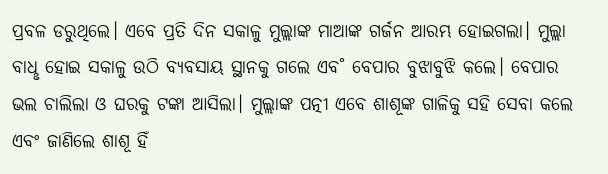ପ୍ରବଳ ଡରୁଥିଲେ। ଏବେ ପ୍ରତି ଦିନ ସକାଳୁ ମୁଲ୍ଲାଙ୍କ ମାଆଙ୍କ ଗର୍ଜନ ଆରମ୍ଭ ହୋଇଗଲା। ମୁଲ୍ଲା ବାଧୢ ହୋଇ ସକାଳୁ ଉଠି ବ୍ୟବସାୟ ସ୍ଥାନକୁ ଗଲେ ଏବ˚ ବେପାର ବୁଝାବୁଝି କଲେ। ବେପାର ଭଲ ଚାଲିଲା ଓ ଘରକୁ ଟଙ୍କା ଆସିଲା। ମୁଲ୍ଲାଙ୍କ ପତ୍ନୀ ଏବେ ଶାଶୂଙ୍କ ଗାଳିକୁ ସହି ସେବା କଲେ ଏବଂ ଜାଣିଲେ ଶାଶୂ ହିଁ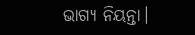ଭାଗ୍ୟ ନିୟନ୍ତା।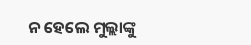ନ ହେଲେ ମୁଲ୍ଲାଙ୍କୁ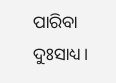ପାରିବା ଦୁଃସାଧ୍ୟ।